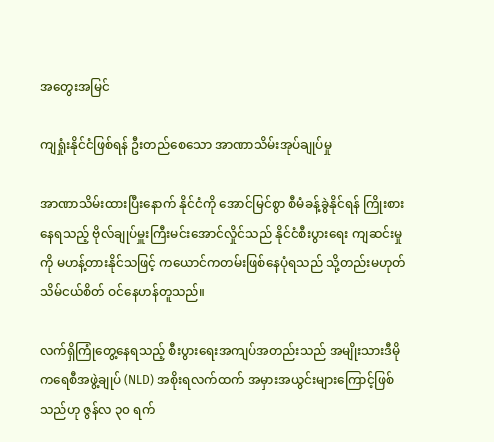အတွေးအမြင်

ကျရှုံးနိုင်ငံဖြစ်ရန် ဦးတည်စေသော အာဏာသိမ်းအုပ်ချုပ်မှု

အာဏာသိမ်းထားပြီးနောက် နိုင်ငံကို အောင်မြင်စွာ စီမံခန့်ခွဲနိုင်ရန် ကြိုးစားနေရသည့် ဗိုလ်ချုပ်မှူးကြီးမင်းအောင်လှိုင်သည် နိုင်ငံစီးပွားရေး ကျဆင်းမှုကို မဟန့်တားနိုင်သဖြင့် ကယောင်ကတမ်းဖြစ်နေပုံရသည် သို့တည်းမဟုတ် သိမ်ငယ်စိတ် ဝင်နေဟန်တူသည်။

လက်ရှိကြုံတွေ့နေရသည့် စီးပွားရေးအကျပ်အတည်းသည် အမျိုးသားဒီမိုကရေစီအဖွဲ့ချုပ် (NLD) အစိုးရလက်ထက် အမှားအယွင်းများကြောင့်ဖြစ်သည်ဟု ဇွန်လ ၃၀ ရက်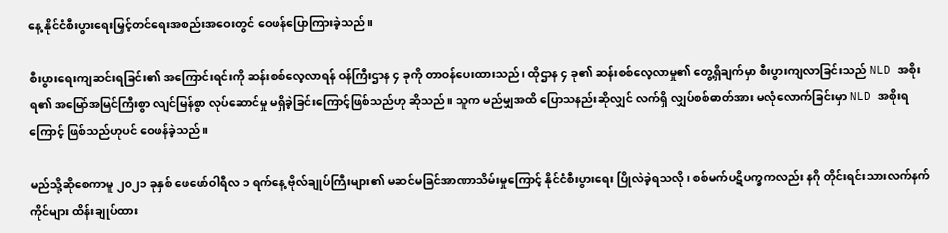နေ့ နိုင်ငံစီးပွားရေးမြှင့်တင်ရေးအစည်းအဝေးတွင် ဝေဖန်ပြောကြားခဲ့သည်။

စီးပွားရေးကျဆင်းရခြင်း၏ အကြောင်းရင်းကို ဆန်းစစ်လေ့လာရန် ဝန်ကြီးဌာန ၄ ခုကို တာဝန်ပေးထားသည်၊ ထိုဌာန ၄ ခု၏ ဆန်းစစ်လေ့လာမှု၏ တွေ့ရှိချက်မှာ စီးပွားကျလာခြင်းသည် NLD အစိုးရ၏ အမြော်အမြင်ကြီးစွာ လျင်မြန်စွာ လုပ်ဆောင်မှု မရှိခဲ့ခြင်းကြောင့်ဖြစ်သည်ဟု ဆိုသည်။ သူက မည်မျှအထိ ပြောသနည်းဆိုလျှင် လက်ရှိ လျှပ်စစ်ဓာတ်အား မလုံလောက်ခြင်းမှာ NLD အစိုးရကြောင့် ဖြစ်သည်ဟုပင် ဝေဖန်ခဲ့သည်။

မည်သို့ဆိုစေကာမူ ၂၀၂၁ ခုနှစ် ဖေဖော်ဝါရီလ ၁ ရက်နေ့ ဗိုလ်ချုပ်ကြီးများ၏ မဆင်မခြင်အာဏာသိမ်းမှုကြောင့် နိုင်ငံစီးပွားရေး ပြိုလဲခဲ့ရသလို၊ စစ်မက်ပဋိပက္ခကလည်း နဂို တိုင်းရင်းသားလက်နက်ကိုင်များ ထိန်းချုပ်ထား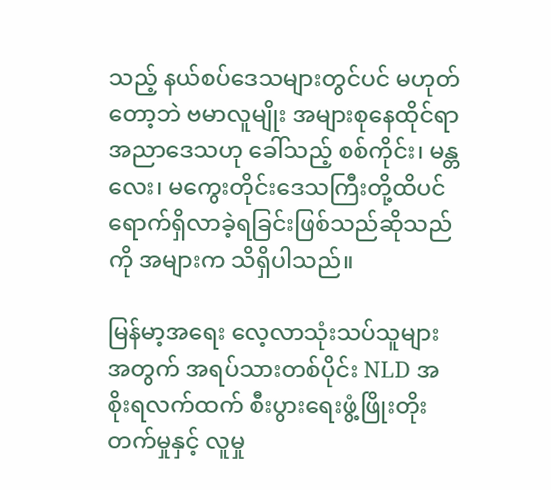သည့် နယ်စပ်ဒေသများတွင်ပင် မဟုတ်တော့ဘဲ ဗမာလူမျိုး အများစုနေထိုင်ရာ အညာဒေသဟု ခေါ်သည့် စစ်ကိုင်း၊ မန္တလေး၊ မကွေးတိုင်းဒေသကြီးတို့ထိပင် ရောက်ရှိလာခဲ့ရခြင်းဖြစ်သည်ဆိုသည်ကို အများက သိရှိပါသည်။

မြန်မာ့အရေး လေ့လာသုံးသပ်သူများအတွက် အရပ်သားတစ်ပိုင်း NLD အစိုးရလက်ထက် စီးပွားရေးဖွံ့ဖြိုးတိုးတက်မှုနှင့် လူမှု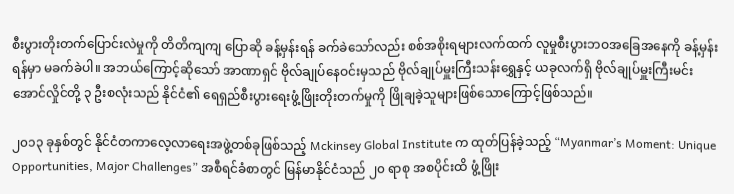စီးပွားတိုးတက်ပြောင်းလဲမှုကို တိတိကျကျ ပြောဆို ခန့်မှန်းရန် ခက်ခဲသော်လည်း စစ်အစိုးရများလက်ထက် လူမှုစီးပွားဘဝအခြေအနေကို ခန့်မှန်းရန်မှာ မခက်ခဲပါ။ အဘယ်ကြောင့်ဆိုသော် အာဏာရှင် ဗိုလ်ချုပ်နေဝင်းမှသည် ဗိုလ်ချုပ်မှူးကြီးသန်းရွှေနှင့် ယခုလက်ရှိ ဗိုလ်ချုပ်မှူးကြီးမင်းအောင်လှိုင်တို့ ၃ ဦးစလုံးသည် နိုင်ငံ၏ ရေရှည်စီးပွားရေးဖွံ့ဖြိုးတိုးတက်မှုကို ဖြိုချခဲ့သူများဖြစ်သောကြောင့်ဖြစ်သည်။

၂၀၁၃ ခုနှစ်တွင် နိုင်ငံတကာလေ့လာရေးအဖွဲ့တစ်ခုဖြစ်သည့် Mckinsey Global Institute က ထုတ်ပြန်ခဲ့သည့် “Myanmar’s Moment: Unique Opportunities, Major Challenges” အစီရင်ခံစာတွင် မြန်မာနိုင်ငံသည် ၂၀ ရာစု အစပိုင်းထိ ဖွံ့ဖြိုး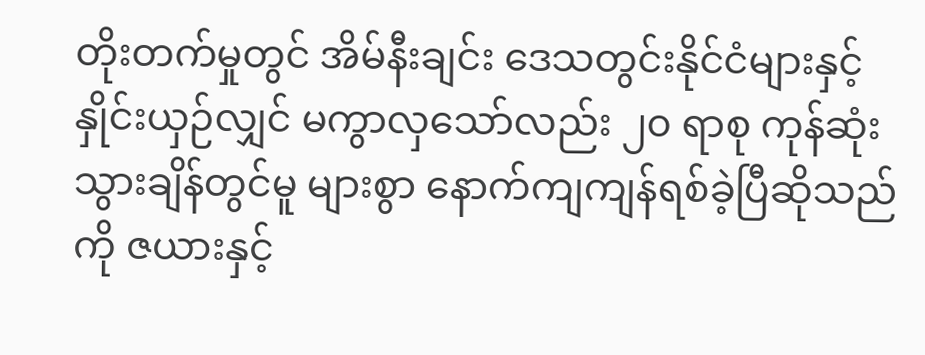တိုးတက်မှုတွင် အိမ်နီးချင်း ဒေသတွင်းနိုင်ငံများနှင့် နှိုင်းယှဉ်လျှင် မကွာလှသော်လည်း ၂၀ ရာစု ကုန်ဆုံးသွားချိန်တွင်မူ များစွာ နောက်ကျကျန်ရစ်ခဲ့ပြီဆိုသည်ကို ဇယားနှင့်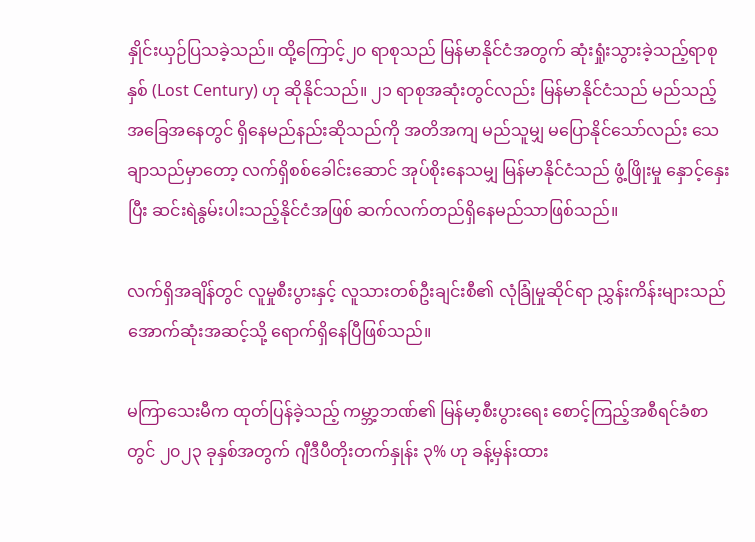နှိုင်းယှဉ်ပြသခဲ့သည်။ ထို့ကြောင့်၂၀ ရာစုသည် မြန်မာနိုင်ငံအတွက် ဆုံးရှုံးသွားခဲ့သည့်ရာစုနှစ် (Lost Century) ဟု ဆိုနိုင်သည်။ ၂၁ ရာစုအဆုံးတွင်လည်း မြန်မာနိုင်ငံသည် မည်သည့်အခြေအနေတွင် ရှိနေမည်နည်းဆိုသည်ကို အတိအကျ မည်သူမျှ မပြောနိုင်သော်လည်း သေချာသည်မှာတော့ လက်ရှိစစ်ခေါင်းဆောင် အုပ်စိုးနေသမျှ မြန်မာနိုင်ငံသည် ဖွံ့ဖြိုးမှု နှောင့်နှေးပြီး ဆင်းရဲနွမ်းပါးသည့်နိုင်ငံအဖြစ် ဆက်လက်တည်ရှိနေမည်သာဖြစ်သည်။

လက်ရှိအချိန်တွင် လူမှုစီးပွားနှင့် လူသားတစ်ဦးချင်းစီ၏ လုံခြုံမှုဆိုင်ရာ ညွှန်းကိန်းများသည် အောက်ဆုံးအဆင့်သို့ ရောက်ရှိနေပြီဖြစ်သည်။

မကြာသေးမီက ထုတ်ပြန်ခဲ့သည့် ကမ္ဘာ့ဘဏ်၏ မြန်မာ့စီးပွားရေး စောင့်ကြည့်အစီရင်ခံစာတွင် ၂၀၂၃ ခုနှစ်အတွက် ဂျီဒီပီတိုးတက်နှုန်း ၃% ဟု ခန့်မှန်းထား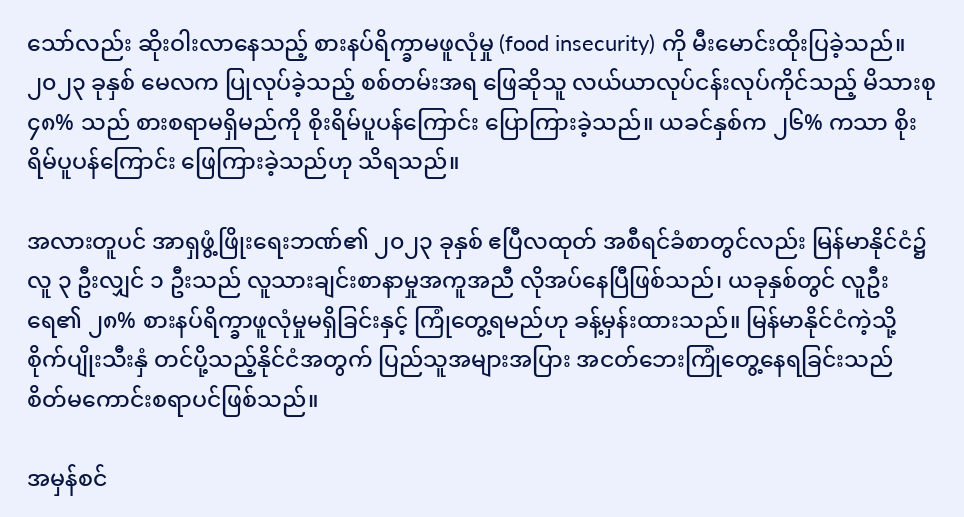သော်လည်း ဆိုးဝါးလာနေသည့် စားနပ်ရိက္ခာမဖူလုံမှု (food insecurity) ကို မီးမောင်းထိုးပြခဲ့သည်။ ၂၀၂၃ ခုနှစ် မေလက ပြုလုပ်ခဲ့သည့် စစ်တမ်းအရ ဖြေဆိုသူ လယ်ယာလုပ်ငန်းလုပ်ကိုင်သည့် မိသားစု ၄၈% သည် စားစရာမရှိမည်ကို စိုးရိမ်ပူပန်ကြောင်း ပြောကြားခဲ့သည်။ ယခင်နှစ်က ၂၆% ကသာ စိုးရိမ်ပူပန်ကြောင်း ဖြေကြားခဲ့သည်ဟု သိရသည်။

အလားတူပင် အာရှဖွံ့ဖြိုးရေးဘဏ်၏ ၂၀၂၃ ခုနှစ် ဧပြီလထုတ် အစီရင်ခံစာတွင်လည်း မြန်မာနိုင်ငံ၌ လူ ၃ ဦးလျှင် ၁ ဦးသည် လူသားချင်းစာနာမှုအကူအညီ လိုအပ်နေပြီဖြစ်သည်၊ ယခုနှစ်တွင် လူဦးရေ၏ ၂၈% စားနပ်ရိက္ခာဖူလုံမှုမရှိခြင်းနှင့် ကြုံတွေ့ရမည်ဟု ခန့်မှန်းထားသည်။ မြန်မာနိုင်ငံကဲ့သို့ စိုက်ပျိုးသီးနှံ တင်ပို့သည့်နိုင်ငံအတွက် ပြည်သူအများအပြား အငတ်ဘေးကြုံတွေ့နေရခြင်းသည် စိတ်မကောင်းစရာပင်ဖြစ်သည်။

အမှန်စင်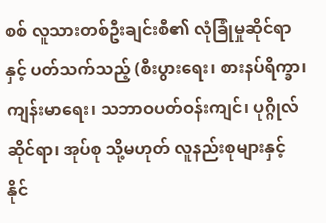စစ် လူသားတစ်ဦးချင်းစီ၏ လုံခြုံမှုဆိုင်ရာနှင့် ပတ်သက်သည့် (စီးပွားရေး၊ စားနပ်ရိက္ခာ၊ ကျန်းမာရေး၊ သဘာဝပတ်ဝန်းကျင်၊ ပုဂ္ဂိုလ်ဆိုင်ရာ၊ အုပ်စု သို့မဟုတ် လူနည်းစုများနှင့် နိုင်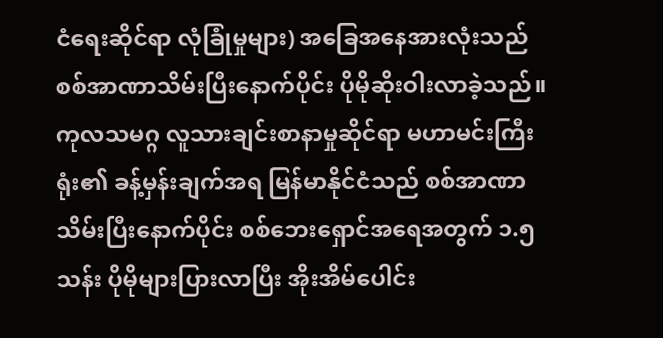ငံရေးဆိုင်ရာ လုံခြုံမှုများ) အခြေအနေအားလုံးသည် စစ်အာဏာသိမ်းပြီးနောက်ပိုင်း ပိုမိုဆိုးဝါးလာခဲ့သည်။ ကုလသမဂ္ဂ လူသားချင်းစာနာမှုဆိုင်ရာ မဟာမင်းကြီးရုံး၏ ခန့်မှန်းချက်အရ မြန်မာနိုင်ငံသည် စစ်အာဏာသိမ်းပြီးနောက်ပိုင်း စစ်ဘေးရှောင်အရေအတွက် ၁.၅ သန်း ပိုမိုများပြားလာပြီး အိုးအိမ်ပေါင်း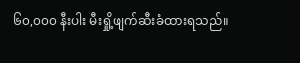၆၀,၀၀၀ နီးပါး မီးရှို့ဖျက်ဆီးခံထားရသည်။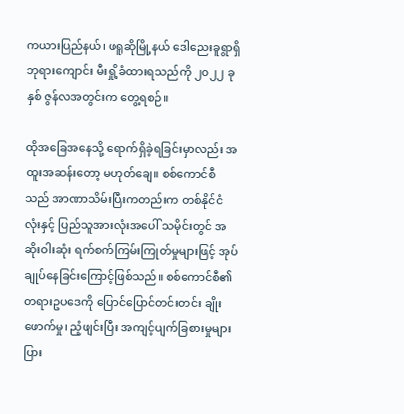ကယားပြည်နယ်၊ ဖရူဆိုမြို့နယ် ဒေါညေးခူရွာရှိ ဘုရားကျောင်း မီးရှို့ခံထားရသည်ကို ၂၀၂၂ ခုနှစ် ဇွန်လအတွင်းက တွေ့ရစဉ်။

ထိုအခြေအနေသို့ ရောက်ရှိခဲ့ရခြင်းမှာလည်း အထူးအဆန်းတော့ မဟုတ်ချေ။ စစ်ကောင်စီသည် အာဏာသိမ်းပြီးကတည်းက တစ်နိုင်ငံလုံးနှင့် ပြည်သူအားလုံးအပေါ် သမိုင်းတွင် အဆိုးဝါးဆုံး ရက်စက်ကြမ်းကြုတ်မှုများဖြင့် အုပ်ချုပ်နေခြင်းကြောင့်ဖြစ်သည်။ စစ်ကောင်စီ၏ တရားဥပဒေကို ပြောင်ပြောင်တင်းတင်း ချိုးဖောက်မှု၊ ညံ့ဖျင်းပြီး အကျင့်ပျက်ခြစားမှုများပြား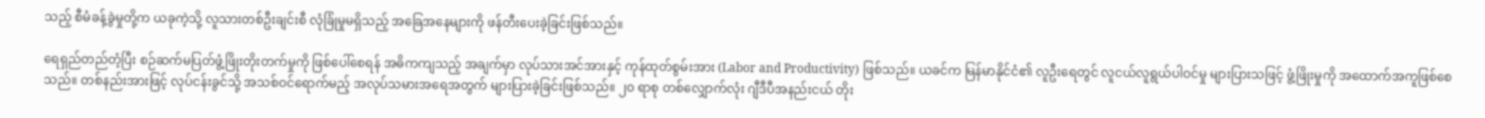သည့် စီမံခန့်ခွဲမှုတို့က ယခုကဲ့သို့ လူသားတစ်ဦးချင်းစီ လုံခြုံမှုမရှိသည့် အခြေအနေများကို ဖန်တီးပေးခဲ့ခြင်းဖြစ်သည်။

ရေရှည်တည်တံ့ပြီး စဉ်ဆက်မပြတ်ဖွံ့ဖြိုးတိုးတက်မှုကို ဖြစ်ပေါ်စေရန် အဓိကကျသည့် အချက်မှာ လုပ်သားအင်အားနှင့် ကုန်ထုတ်စွမ်းအား (Labor and Productivity) ဖြစ်သည်။ ယခင်က မြန်မာနိုင်ငံ၏ လူဦးရေတွင် လူငယ်လူရွယ်ပါဝင်မှု များပြားသဖြင့် ဖွံ့ဖြိုးမှုကို အထောက်အကူဖြစ်စေသည်။ တစ်နည်းအားဖြင့် လုပ်ငန်းခွင်သို့ အသစ်ဝင်ရောက်မည့် အလုပ်သမားအရေအတွက် များပြားခဲ့ခြင်းဖြစ်သည်။ ၂၀ ရာစု တစ်လျှောက်လုံး ဂျီဒီပီအနည်းငယ် တိုး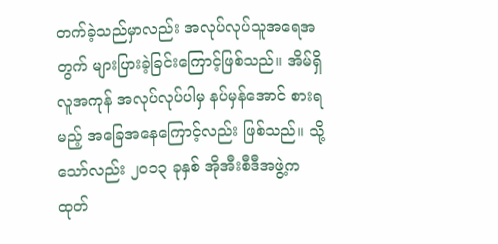တက်ခဲ့သည်မှာလည်း အလုပ်လုပ်သူအရေအတွက် များပြားခဲ့ခြင်းကြောင့်ဖြစ်သည်။ အိမ်ရှိလူအကုန် အလုပ်လုပ်ပါမှ နပ်မှန်အောင် စားရမည့် အခြေအနေကြောင့်လည်း ဖြစ်သည်။ သို့သော်လည်း ၂၀၁၃ ခုနှစ် အိုအီးစီဒီအဖွဲ့က ထုတ်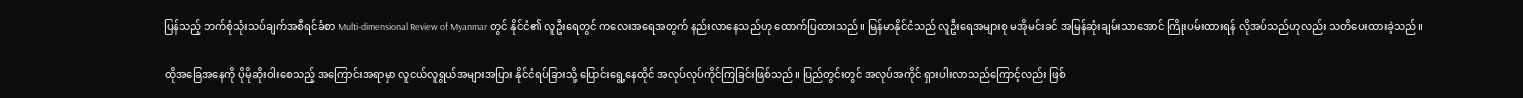ပြန်သည့် ဘက်စုံသုံးသပ်ချက်အစီရင်ခံစာ Multi-dimensional Review of Myanmar တွင် နိုင်ငံ၏ လူဦးရေတွင် ကလေးအရေအတွက် နည်းလာနေသည်ဟု ထောက်ပြထားသည်။ မြန်မာနိုင်ငံသည် လူဦးရေအများစု မအိုမင်းခင် အမြန်ဆုံးချမ်းသာအောင် ကြိုးပမ်းထားရန် လိုအပ်သည်ဟုလည်း သတိပေးထားခဲ့သည်။

ထိုအခြေအနေကို ပိုမိုဆိုးဝါးစေသည့် အကြောင်းအရာမှာ လူငယ်လူရွယ်အများအပြား နိုင်ငံရပ်ခြားသို့ ပြောင်းရွေ့နေထိုင် အလုပ်လုပ်ကိုင်ကြခြင်းဖြစ်သည်။ ပြည်တွင်းတွင် အလုပ်အကိုင် ရှားပါးလာသည်ကြောင့်လည်း ဖြစ်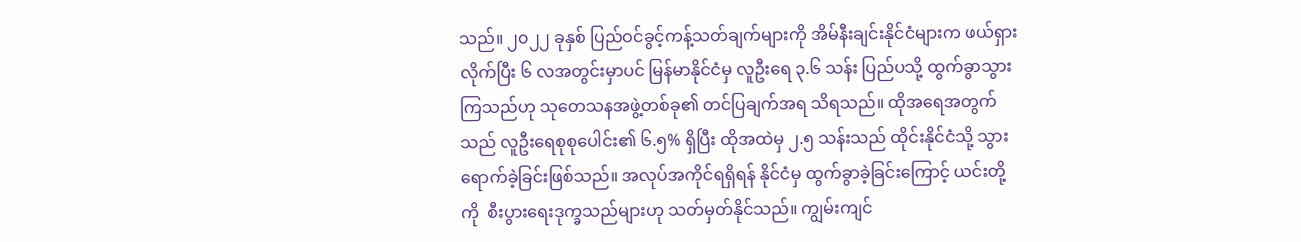သည်။ ၂၀၂၂ ခုနှစ် ပြည်ဝင်ခွင့်ကန့်သတ်ချက်များကို အိမ်နီးချင်းနိုင်ငံများက ဖယ်ရှားလိုက်ပြီး ၆ လအတွင်းမှာပင် မြန်မာနိုင်ငံမှ လူဦးရေ ၃.၆ သန်း ပြည်ပသို့ ထွက်ခွာသွားကြသည်ဟု သုတေသနအဖွဲ့တစ်ခု၏ တင်ပြချက်အရ သိရသည်။ ထိုအရေအတွက်သည် လူဦးရေစုစုပေါင်း၏ ၆.၅% ရှိပြီး ထိုအထဲမှ ၂.၅ သန်းသည် ထိုင်းနိုင်ငံသို့ သွားရောက်ခဲ့ခြင်းဖြစ်သည်။ အလုပ်အကိုင်ရရှိရန် နိုင်ငံမှ ထွက်ခွာခဲ့ခြင်းကြောင့် ယင်းတို့ကို  စီးပွားရေးဒုက္ခသည်များဟု သတ်မှတ်နိုင်သည်။ ကျွမ်းကျင်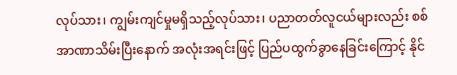လုပ်သား၊ ကျွမ်းကျင်မှုမရှိသည့်လုပ်သား၊ ပညာတတ်လူငယ်များလည်း စစ်အာဏာသိမ်းပြီးနောက် အလုံးအရင်းဖြင့် ပြည်ပထွက်ခွာနေခြင်းကြောင့် နိုင်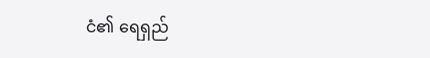ငံ၏ ရေရှည်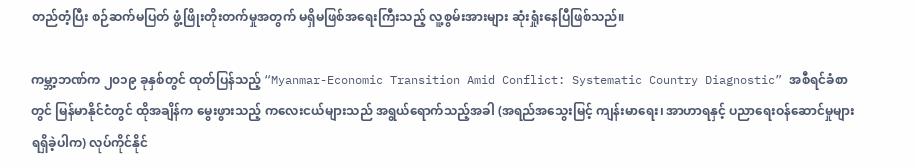တည်တံ့ပြီး စဉ်ဆက်မပြတ် ဖွံ့ဖြိုးတိုးတက်မှုအတွက် မရှိမဖြစ်အရေးကြီးသည့် လူ့စွမ်းအားများ ဆုံးရှုံးနေပြီဖြစ်သည်။

ကမ္ဘာ့ဘဏ်က ၂၀၁၉ ခုနှစ်တွင် ထုတ်ပြန်သည့် “Myanmar-Economic Transition Amid Conflict: Systematic Country Diagnostic” အစီရင်ခံစာတွင် မြန်မာနိုင်ငံတွင် ထိုအချိန်က မွေးဖွားသည့် ကလေးငယ်များသည် အရွယ်ရောက်သည့်အခါ (အရည်အသွေးမြင့် ကျန်းမာရေး၊ အာဟာရနှင့် ပညာရေးဝန်ဆောင်မှုများ ရရှိခဲ့ပါက) လုပ်ကိုင်နိုင်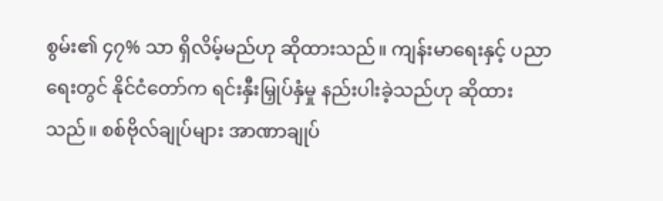စွမ်း၏ ၄၇% သာ ရှိလိမ့်မည်ဟု ဆိုထားသည်။ ကျန်းမာရေးနှင့် ပညာရေးတွင် နိုင်ငံတော်က ရင်းနှီးမြှုပ်နှံမှု နည်းပါးခဲ့သည်ဟု ဆိုထားသည်။ စစ်ဗိုလ်ချုပ်များ အာဏာချုပ်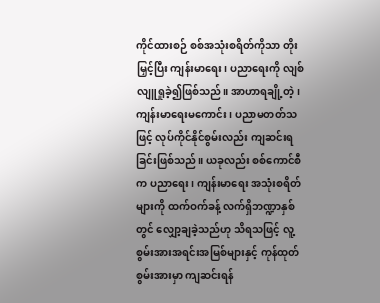ကိုင်ထားစဉ် စစ်အသုံးစရိတ်ကိုသာ တိုးမြှင့်ပြီး ကျန်းမာရေး၊ ပညာရေးကို လျစ်လျူရှုခဲ့၍ဖြစ်သည်။ အာဟာရချို့တဲ့၊ ကျန်းမာရေးမကောင်း၊ ပညာမတတ်သဖြင့် လုပ်ကိုင်နိုင်စွမ်းလည်း ကျဆင်းရခြင်းဖြစ်သည်။ ယခုလည်း စစ်ကောင်စီက ပညာရေး၊ ကျန်းမာရေး အသုံးစရိတ်များကို ထက်ဝက်ခန့် လက်ရှိဘဏ္ဍာနှစ်တွင် လျှော့ချခဲ့သည်ဟု သိရသဖြင့် လူ့စွမ်းအားအရင်းအမြစ်များနှင့် ကုန်ထုတ်စွမ်းအားမှာ ကျဆင်းရန်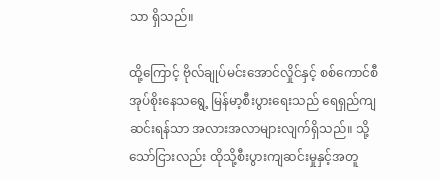သာ ရှိသည်။

ထို့ကြောင့် ဗိုလ်ချုပ်မင်းအောင်လှိုင်နှင့် စစ်ကောင်စီ အုပ်စိုးနေသရွေ့ မြန်မာ့စီးပွားရေးသည် ရေရှည်ကျဆင်းရန်သာ အလားအလာများလျက်ရှိသည်။ သို့သော်ငြားလည်း ထိုသို့စီးပွားကျဆင်းမှုနှင့်အတူ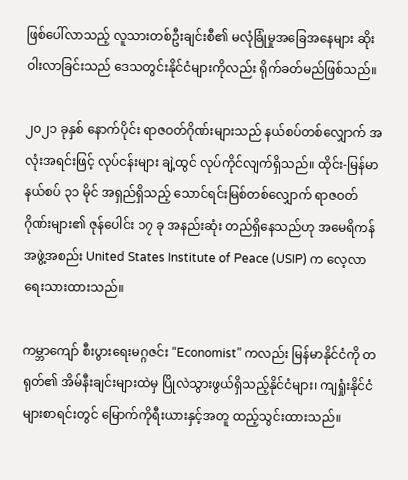ဖြစ်ပေါ်လာသည့် လူသားတစ်ဦးချင်းစီ၏ မလုံခြုံမှုအခြေအနေများ ဆိုးဝါးလာခြင်းသည် ဒေသတွင်းနိုင်ငံများကိုလည်း ရိုက်ခတ်မည်ဖြစ်သည်။

၂၀၂၁ ခုနှစ် နောက်ပိုင်း ရာဇဝတ်ဂိုဏ်းများသည် နယ်စပ်တစ်လျှောက် အလုံးအရင်းဖြင့် လုပ်ငန်းများ ချဲ့ထွင် လုပ်ကိုင်လျက်ရှိသည်။ ထိုင်း-မြန်မာနယ်စပ် ၃၁ မိုင် အရှည်ရှိသည့် သောင်ရင်းမြစ်တစ်လျှောက် ရာဇဝတ်ဂိုဏ်းများ၏ ဇုန်ပေါင်း ၁၇ ခု အနည်းဆုံး တည်ရှိနေသည်ဟု အမေရိကန်အဖွဲ့အစည်း United States Institute of Peace (USIP) က လေ့လာ ရေးသားထားသည်။

ကမ္ဘာကျော် စီးပွားရေးမဂ္ဂဇင်း “Economist” ကလည်း မြန်မာနိုင်ငံကို တရုတ်၏ အိမ်နီးချင်းများထဲမှ ပြိုလဲသွားဖွယ်ရှိသည့်နိုင်ငံများ၊ ကျရှုံးနိုင်ငံများစာရင်းတွင် မြောက်ကိုရီးယားနှင့်အတူ ထည့်သွင်းထားသည်။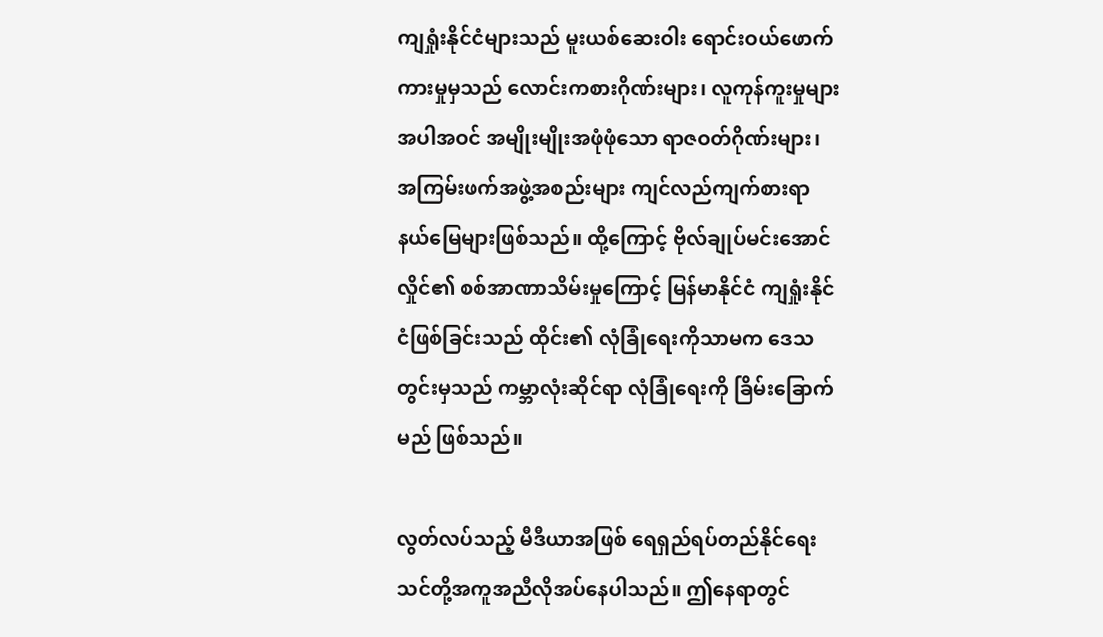ကျရှုံးနိုင်ငံများသည် မူးယစ်ဆေးဝါး ရောင်းဝယ်ဖောက်ကားမှုမှသည် လောင်းကစားဂိုဏ်းများ၊ လူကုန်ကူးမှုများအပါအဝင် အမျိုးမျိုးအဖုံဖုံသော ရာဇဝတ်ဂိုဏ်းများ၊ အကြမ်းဖက်အဖွဲ့အစည်းများ ကျင်လည်ကျက်စားရာ နယ်မြေများဖြစ်သည်။ ထို့ကြောင့် ဗိုလ်ချုပ်မင်းအောင်လှိုင်၏ စစ်အာဏာသိမ်းမှုကြောင့် မြန်မာနိုင်ငံ ကျရှုံးနိုင်ငံဖြစ်ခြင်းသည် ထိုင်း၏ လုံခြုံရေးကိုသာမက ဒေသတွင်းမှသည် ကမ္ဘာလုံးဆိုင်ရာ လုံခြုံရေးကို ခြိမ်းခြောက်မည် ဖြစ်သည်။

လွတ်လပ်သည့် မီဒီယာအဖြစ် ရေရှည်ရပ်တည်နိုင်ရေး သင်တို့အကူအညီလိုအပ်နေပါသည်။ ဤနေရာတွင်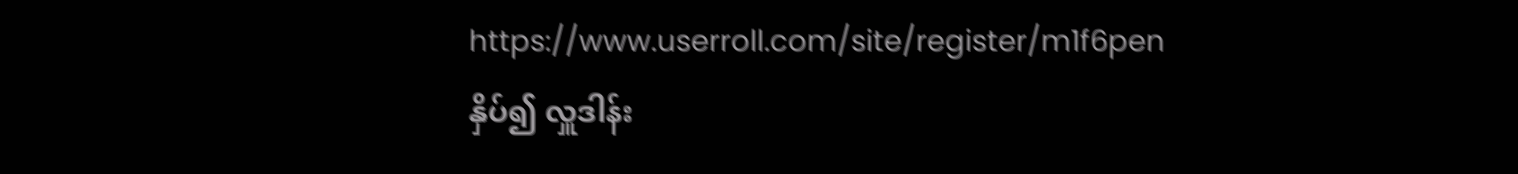https://www.userroll.com/site/register/m1f6pen နှိပ်၍ လှူဒါန်း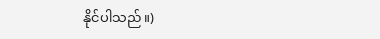နိုင်ပါသည်။)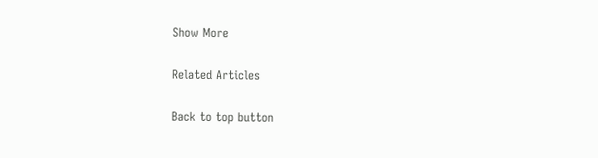Show More

Related Articles

Back to top button